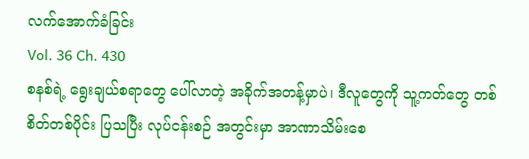လက်အောက်ခံခြင်း
Vol. 36 Ch. 430
စနစ်ရဲ့ ရွေးချယ်စရာတွေ ပေါ်လာတဲ့ အခိုက်အတန့်မှာပဲ၊ ဒီလူတွေကို သူ့ကတ်တွေ တစ်စိတ်တစ်ပိုင်း ပြသပြီး လုပ်ငန်းစဉ် အတွင်းမှာ အာဏာသိမ်းစေ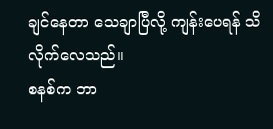ချင်နေတာ သေချာပြီလို့ ကျန်းပေရန် သိလိုက်လေသည်။
စနစ်က ဘာ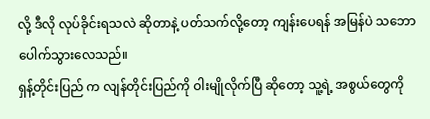လို့ ဒီလို လုပ်ခိုင်းရသလဲ ဆိုတာနဲ့ ပတ်သက်လို့တော့ ကျန်းပေရန် အမြန်ပဲ သဘောပေါက်သွားလေသည်။
ရှန့်တိုင်းပြည် က လျန်တိုင်းပြည်ကို ဝါးမျိုလိုက်ပြီ ဆိုတော့ သူ့ရဲ့ အစွယ်တွေကို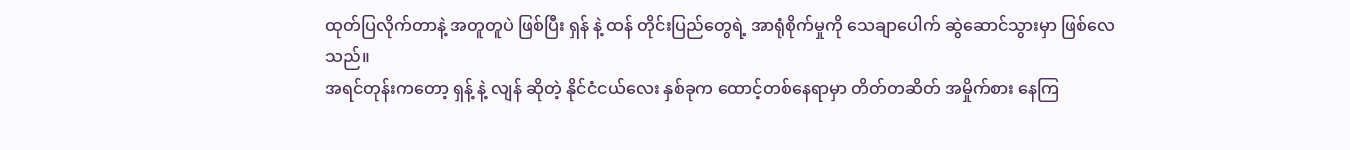ထုတ်ပြလိုက်တာနဲ့ အတူတူပဲ ဖြစ်ပြီး ရှန် နဲ့ ထန် တိုင်းပြည်တွေရဲ့ အာရုံစိုက်မှုကို သေချာပေါက် ဆွဲဆောင်သွားမှာ ဖြစ်လေသည်။
အရင်တုန်းကတော့ ရှန့် နဲ့ လျန် ဆိုတဲ့ နိုင်ငံငယ်လေး နှစ်ခုက ထောင့်တစ်နေရာမှာ တိတ်တဆိတ် အမှိုက်စား နေကြ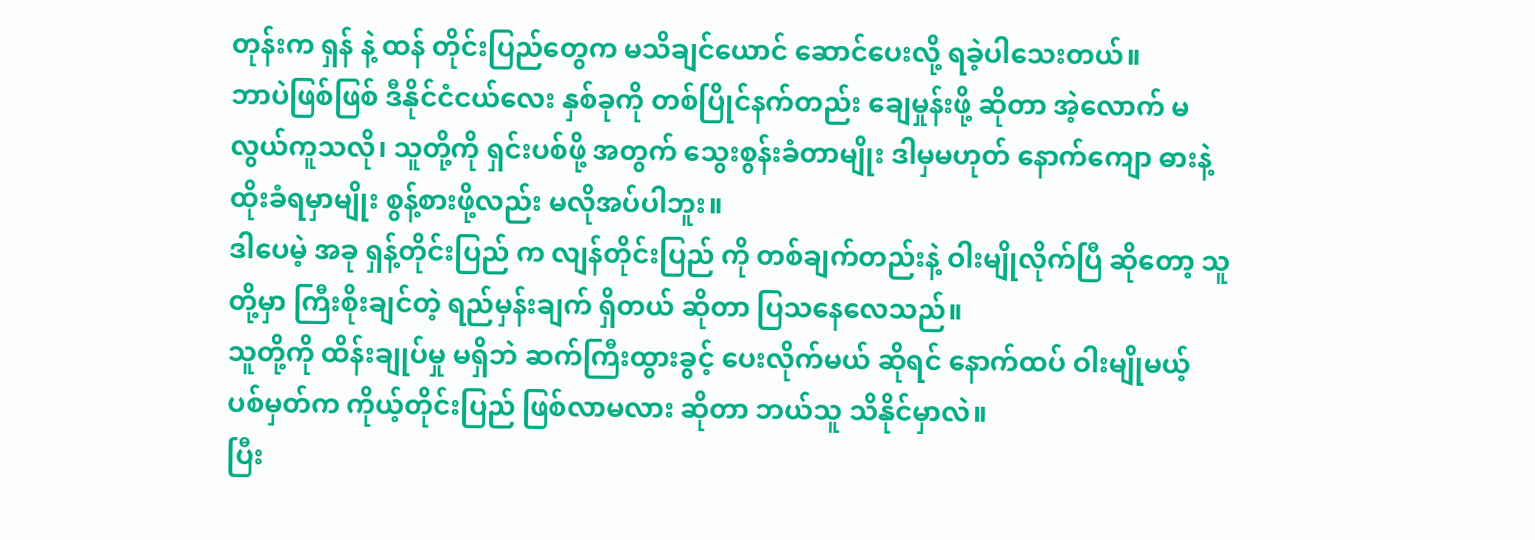တုန်းက ရှန် နဲ့ ထန် တိုင်းပြည်တွေက မသိချင်ယောင် ဆောင်ပေးလို့ ရခဲ့ပါသေးတယ်။
ဘာပဲဖြစ်ဖြစ် ဒီနိုင်ငံငယ်လေး နှစ်ခုကို တစ်ပြိုင်နက်တည်း ချေမှုန်းဖို့ ဆိုတာ အဲ့လောက် မလွယ်ကူသလို၊ သူတို့ကို ရှင်းပစ်ဖို့ အတွက် သွေးစွန်းခံတာမျိုး ဒါမှမဟုတ် နောက်ကျော ဓားနဲ့ ထိုးခံရမှာမျိုး စွန့်စားဖို့လည်း မလိုအပ်ပါဘူး။
ဒါပေမဲ့ အခု ရှန့်တိုင်းပြည် က လျန်တိုင်းပြည် ကို တစ်ချက်တည်းနဲ့ ဝါးမျိုလိုက်ပြီ ဆိုတော့ သူတို့မှာ ကြီးစိုးချင်တဲ့ ရည်မှန်းချက် ရှိတယ် ဆိုတာ ပြသနေလေသည်။
သူတို့ကို ထိန်းချုပ်မှု မရှိဘဲ ဆက်ကြီးထွားခွင့် ပေးလိုက်မယ် ဆိုရင် နောက်ထပ် ဝါးမျိုမယ့် ပစ်မှတ်က ကိုယ့်တိုင်းပြည် ဖြစ်လာမလား ဆိုတာ ဘယ်သူ သိနိုင်မှာလဲ။
ပြီး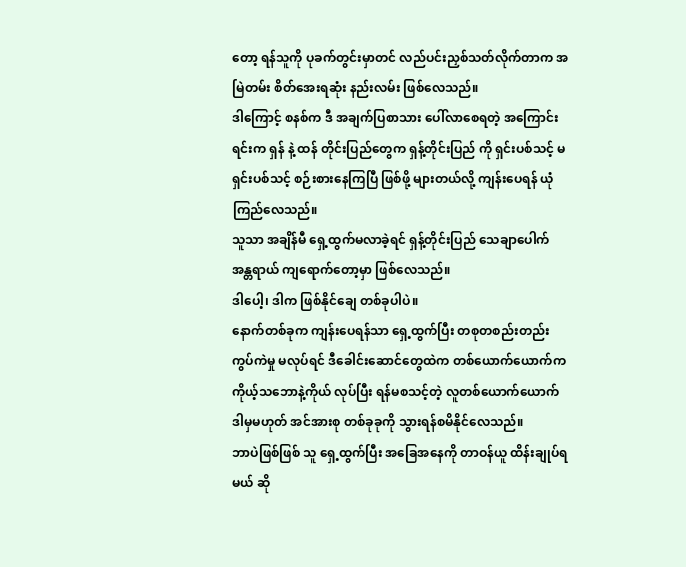တော့ ရန်သူကို ပုခက်တွင်းမှာတင် လည်ပင်းညှစ်သတ်လိုက်တာက အမြဲတမ်း စိတ်အေးရဆုံး နည်းလမ်း ဖြစ်လေသည်။
ဒါကြောင့် စနစ်က ဒီ အချက်ပြစာသား ပေါ်လာစေရတဲ့ အကြောင်းရင်းက ရှန် နဲ့ ထန် တိုင်းပြည်တွေက ရှန့်တိုင်းပြည် ကို ရှင်းပစ်သင့် မရှင်းပစ်သင့် စဉ်းစားနေကြပြီ ဖြစ်ဖို့ များတယ်လို့ ကျန်းပေရန် ယုံကြည်လေသည်။
သူသာ အချိန်မီ ရှေ့ထွက်မလာခဲ့ရင် ရှန့်တိုင်းပြည် သေချာပေါက် အန္တရာယ် ကျရောက်တော့မှာ ဖြစ်လေသည်။
ဒါပေါ့၊ ဒါက ဖြစ်နိုင်ချေ တစ်ခုပါပဲ။
နောက်တစ်ခုက ကျန်းပေရန်သာ ရှေ့ထွက်ပြီး တစုတစည်းတည်း ကွပ်ကဲမှု မလုပ်ရင် ဒီခေါင်းဆောင်တွေထဲက တစ်ယောက်ယောက်က ကိုယ့်သဘောနဲ့ကိုယ် လုပ်ပြီး ရန်မစသင့်တဲ့ လူတစ်ယောက်ယောက် ဒါမှမဟုတ် အင်အားစု တစ်ခုခုကို သွားရန်စမိနိုင်လေသည်။
ဘာပဲဖြစ်ဖြစ် သူ ရှေ့ထွက်ပြီး အခြေအနေကို တာဝန်ယူ ထိန်းချုပ်ရမယ် ဆို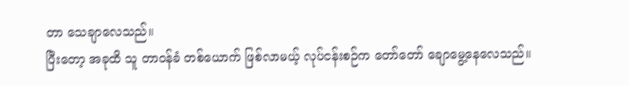တာ သေချာလေသည်။
ပြီးတော့ အခုထိ သူ တာဝန်ခံ တစ်ယောက် ဖြစ်လာမယ့် လုပ်ငန်းစဉ်က တော်တော် ချောမွေ့နေလေသည်။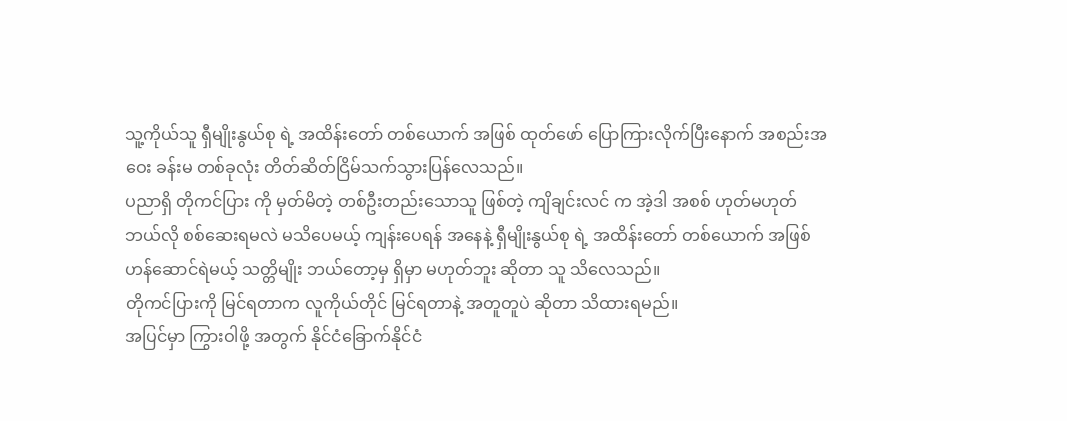သူ့ကိုယ်သူ ရှီမျိုးနွယ်စု ရဲ့ အထိန်းတော် တစ်ယောက် အဖြစ် ထုတ်ဖော် ပြောကြားလိုက်ပြီးနောက် အစည်းအဝေး ခန်းမ တစ်ခုလုံး တိတ်ဆိတ်ငြိမ်သက်သွားပြန်လေသည်။
ပညာရှိ တိုကင်ပြား ကို မှတ်မိတဲ့ တစ်ဦးတည်းသောသူ ဖြစ်တဲ့ ကျိချင်းလင် က အဲ့ဒါ အစစ် ဟုတ်မဟုတ် ဘယ်လို စစ်ဆေးရမလဲ မသိပေမယ့် ကျန်းပေရန် အနေနဲ့ ရှီမျိုးနွယ်စု ရဲ့ အထိန်းတော် တစ်ယောက် အဖြစ် ဟန်ဆောင်ရဲမယ့် သတ္တိမျိုး ဘယ်တော့မှ ရှိမှာ မဟုတ်ဘူး ဆိုတာ သူ သိလေသည်။
တိုကင်ပြားကို မြင်ရတာက လူကိုယ်တိုင် မြင်ရတာနဲ့ အတူတူပဲ ဆိုတာ သိထားရမည်။
အပြင်မှာ ကြွားဝါဖို့ အတွက် နိုင်ငံခြောက်နိုင်ငံ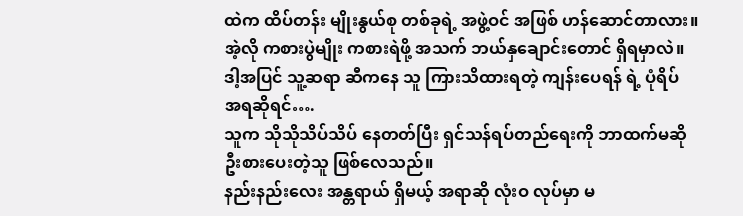ထဲက ထိပ်တန်း မျိုးနွယ်စု တစ်ခုရဲ့ အဖွဲ့ဝင် အဖြစ် ဟန်ဆောင်တာလား။ အဲ့လို ကစားပွဲမျိုး ကစားရဲဖို့ အသက် ဘယ်နှချောင်းတောင် ရှိရမှာလဲ။
ဒါ့အပြင် သူ့ဆရာ ဆီကနေ သူ ကြားသိထားရတဲ့ ကျန်းပေရန် ရဲ့ ပုံရိပ် အရဆိုရင်….
သူက သိုသိုသိပ်သိပ် နေတတ်ပြီး ရှင်သန်ရပ်တည်ရေးကို ဘာထက်မဆို ဦးစားပေးတဲ့သူ ဖြစ်လေသည်။
နည်းနည်းလေး အန္တရာယ် ရှိမယ့် အရာဆို လုံးဝ လုပ်မှာ မ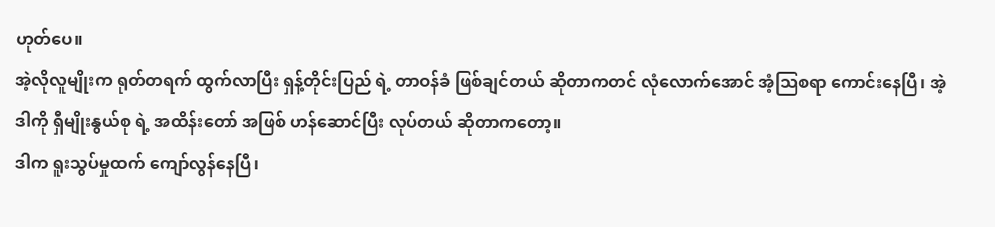ဟုတ်ပေ။
အဲ့လိုလူမျိုးက ရုတ်တရက် ထွက်လာပြီး ရှန့်တိုင်းပြည် ရဲ့ တာဝန်ခံ ဖြစ်ချင်တယ် ဆိုတာကတင် လုံလောက်အောင် အံ့သြစရာ ကောင်းနေပြီ၊ အဲ့ဒါကို ရှီမျိုးနွယ်စု ရဲ့ အထိန်းတော် အဖြစ် ဟန်ဆောင်ပြီး လုပ်တယ် ဆိုတာကတော့။
ဒါက ရူးသွပ်မှုထက် ကျော်လွန်နေပြီ၊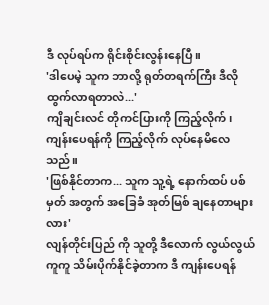ဒီ လုပ်ရပ်က ရိုင်းစိုင်းလွန်းနေပြီ။
'ဒါပေမဲ့ သူက ဘာလို့ ရုတ်တရက်ကြီး ဒီလို ထွက်လာရတာလဲ...'
ကျိချင်းလင် တိုကင်ပြားကို ကြည့်လိုက်၊ ကျန်းပေရန်ကို ကြည့်လိုက် လုပ်နေမိလေသည်။
'ဖြစ်နိုင်တာက... သူက သူ့ရဲ့ နောက်ထပ် ပစ်မှတ် အတွက် အခြေခံ အုတ်မြစ် ချနေတာများလား'
လျန်တိုင်းပြည် ကို သူတို့ ဒီလောက် လွယ်လွယ်ကူကူ သိမ်းပိုက်နိုင်ခဲ့တာက ဒီ ကျန်းပေရန်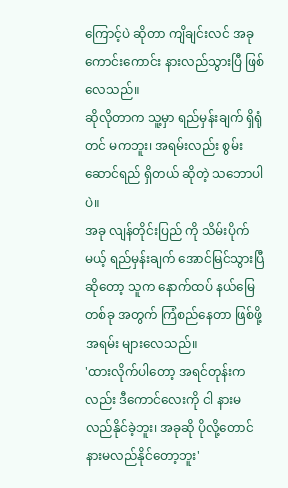ကြောင့်ပဲ ဆိုတာ ကျိချင်းလင် အခု ကောင်းကောင်း နားလည်သွားပြီ ဖြစ်လေသည်။
ဆိုလိုတာက သူ့မှာ ရည်မှန်းချက် ရှိရုံတင် မကဘူး၊ အရမ်းလည်း စွမ်းဆောင်ရည် ရှိတယ် ဆိုတဲ့ သဘောပါပဲ။
အခု လျန်တိုင်းပြည် ကို သိမ်းပိုက်မယ့် ရည်မှန်းချက် အောင်မြင်သွားပြီ ဆိုတော့ သူက နောက်ထပ် နယ်မြေ တစ်ခု အတွက် ကြံစည်နေတာ ဖြစ်ဖို့ အရမ်း များလေသည်။
'ထားလိုက်ပါတော့ အရင်တုန်းကလည်း ဒီကောင်လေးကို ငါ နားမလည်နိုင်ခဲ့ဘူး၊ အခုဆို ပိုလို့တောင် နားမလည်နိုင်တော့ဘူး'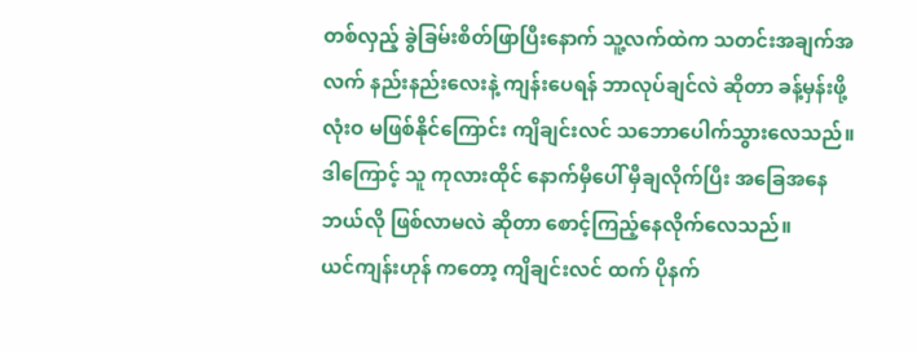တစ်လှည့် ခွဲခြမ်းစိတ်ဖြာပြီးနောက် သူ့လက်ထဲက သတင်းအချက်အလက် နည်းနည်းလေးနဲ့ ကျန်းပေရန် ဘာလုပ်ချင်လဲ ဆိုတာ ခန့်မှန်းဖို့ လုံးဝ မဖြစ်နိုင်ကြောင်း ကျိချင်းလင် သဘောပေါက်သွားလေသည်။
ဒါကြောင့် သူ ကုလားထိုင် နောက်မှီပေါ် မှီချလိုက်ပြီး အခြေအနေ ဘယ်လို ဖြစ်လာမလဲ ဆိုတာ စောင့်ကြည့်နေလိုက်လေသည်။
ယင်ကျန်းဟုန် ကတော့ ကျိချင်းလင် ထက် ပိုနက်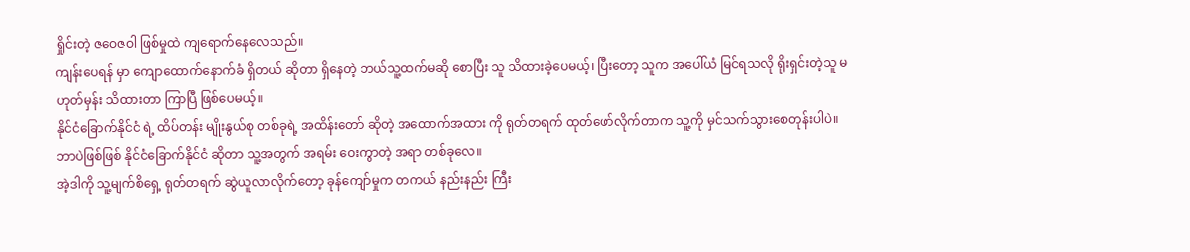ရှိုင်းတဲ့ ဇဝေဇဝါ ဖြစ်မှုထဲ ကျရောက်နေလေသည်။
ကျန်းပေရန် မှာ ကျောထောက်နောက်ခံ ရှိတယ် ဆိုတာ ရှိနေတဲ့ ဘယ်သူ့ထက်မဆို စောပြီး သူ သိထားခဲ့ပေမယ့်၊ ပြီးတော့ သူက အပေါ်ယံ မြင်ရသလို ရိုးရှင်းတဲ့သူ မဟုတ်မှန်း သိထားတာ ကြာပြီ ဖြစ်ပေမယ့်။
နိုင်ငံခြောက်နိုင်ငံ ရဲ့ ထိပ်တန်း မျိုးနွယ်စု တစ်ခုရဲ့ အထိန်းတော် ဆိုတဲ့ အထောက်အထား ကို ရုတ်တရက် ထုတ်ဖော်လိုက်တာက သူ့ကို မှင်သက်သွားစေတုန်းပါပဲ။
ဘာပဲဖြစ်ဖြစ် နိုင်ငံခြောက်နိုင်ငံ ဆိုတာ သူ့အတွက် အရမ်း ဝေးကွာတဲ့ အရာ တစ်ခုလေ။
အဲ့ဒါကို သူ့မျက်စိရှေ့ ရုတ်တရက် ဆွဲယူလာလိုက်တော့ ခုန်ကျော်မှုက တကယ် နည်းနည်း ကြီး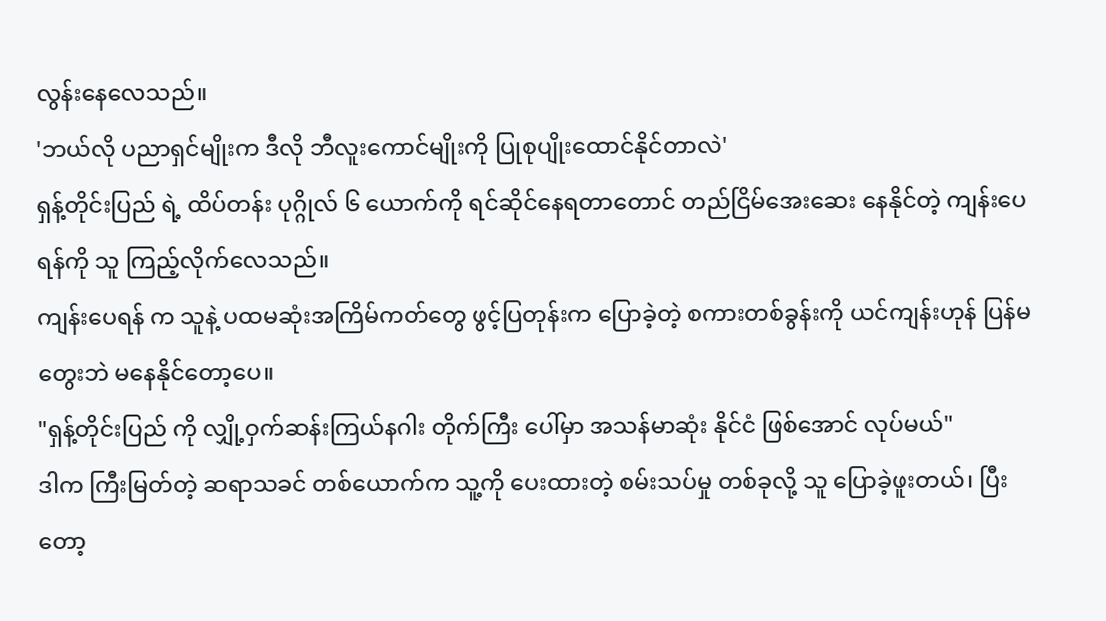လွန်းနေလေသည်။
'ဘယ်လို ပညာရှင်မျိုးက ဒီလို ဘီလူးကောင်မျိုးကို ပြုစုပျိုးထောင်နိုင်တာလဲ'
ရှန့်တိုင်းပြည် ရဲ့ ထိပ်တန်း ပုဂ္ဂိုလ် ၆ ယောက်ကို ရင်ဆိုင်နေရတာတောင် တည်ငြိမ်အေးဆေး နေနိုင်တဲ့ ကျန်းပေရန်ကို သူ ကြည့်လိုက်လေသည်။
ကျန်းပေရန် က သူနဲ့ ပထမဆုံးအကြိမ်ကတ်တွေ ဖွင့်ပြတုန်းက ပြောခဲ့တဲ့ စကားတစ်ခွန်းကို ယင်ကျန်းဟုန် ပြန်မတွေးဘဲ မနေနိုင်တော့ပေ။
"ရှန့်တိုင်းပြည် ကို လျှို့ဝှက်ဆန်းကြယ်နဂါး တိုက်ကြီး ပေါ်မှာ အသန်မာဆုံး နိုင်ငံ ဖြစ်အောင် လုပ်မယ်"
ဒါက ကြီးမြတ်တဲ့ ဆရာသခင် တစ်ယောက်က သူ့ကို ပေးထားတဲ့ စမ်းသပ်မှု တစ်ခုလို့ သူ ပြောခဲ့ဖူးတယ်၊ ပြီးတော့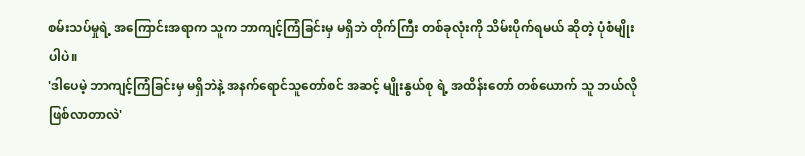စမ်းသပ်မှုရဲ့ အကြောင်းအရာက သူက ဘာကျင့်ကြံခြင်းမှ မရှိဘဲ တိုက်ကြီး တစ်ခုလုံးကို သိမ်းပိုက်ရမယ် ဆိုတဲ့ ပုံစံမျိုးပါပဲ။
'ဒါပေမဲ့ ဘာကျင့်ကြံခြင်းမှ မရှိဘဲနဲ့ အနက်ရောင်သူတော်စင် အဆင့် မျိုးနွယ်စု ရဲ့ အထိန်းတော် တစ်ယောက် သူ ဘယ်လို ဖြစ်လာတာလဲ'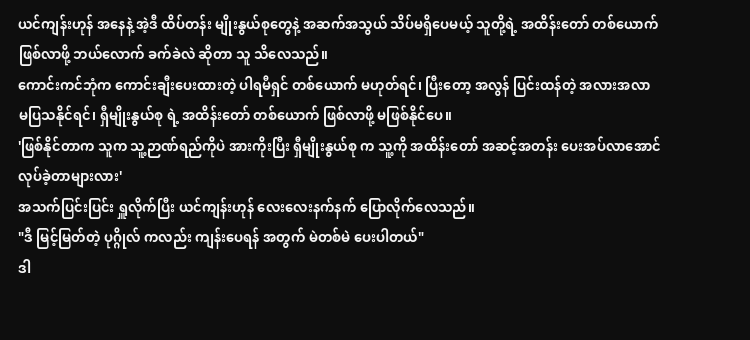ယင်ကျန်းဟုန် အနေနဲ့ အဲ့ဒီ ထိပ်တန်း မျိုးနွယ်စုတွေနဲ့ အဆက်အသွယ် သိပ်မရှိပေမယ့် သူတို့ရဲ့ အထိန်းတော် တစ်ယောက် ဖြစ်လာဖို့ ဘယ်လောက် ခက်ခဲလဲ ဆိုတာ သူ သိလေသည်။
ကောင်းကင်ဘုံက ကောင်းချီးပေးထားတဲ့ ပါရမီရှင် တစ်ယောက် မဟုတ်ရင်၊ ပြီးတော့ အလွန် ပြင်းထန်တဲ့ အလားအလာ မပြသနိုင်ရင်၊ ရှီမျိုးနွယ်စု ရဲ့ အထိန်းတော် တစ်ယောက် ဖြစ်လာဖို့ မဖြစ်နိုင်ပေ။
'ဖြစ်နိုင်တာက သူက သူ့ဉာဏ်ရည်ကိုပဲ အားကိုးပြီး ရှီမျိုးနွယ်စု က သူ့ကို အထိန်းတော် အဆင့်အတန်း ပေးအပ်လာအောင် လုပ်ခဲ့တာများလား'
အသက်ပြင်းပြင်း ရှူလိုက်ပြီး ယင်ကျန်းဟုန် လေးလေးနက်နက် ပြောလိုက်လေသည်။
"ဒီ မြင့်မြတ်တဲ့ ပုဂ္ဂိုလ် ကလည်း ကျန်းပေရန် အတွက် မဲတစ်မဲ ပေးပါတယ်"
ဒါ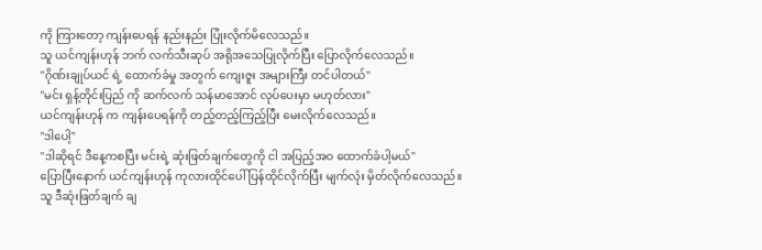ကို ကြားတော့ ကျန်းပေရန် နည်းနည်း ပြုံးလိုက်မိလေသည်။
သူ ယင်ကျန်းဟုန် ဘက် လက်သီးဆုပ် အရိုအသေပြုလိုက်ပြီး ပြောလိုက်လေသည်။
"ဂိုဏ်းချုပ်ယင် ရဲ့ ထောက်ခံမှု အတွက် ကျေးဇူး အများကြီး တင်ပါတယ်"
"မင်း ရှန့်တိုင်းပြည် ကို ဆက်လက် သန်မာအောင် လုပ်ပေးမှာ မဟုတ်လား"
ယင်ကျန်းဟုန် က ကျန်းပေရန်ကို တည့်တည့်ကြည့်ပြီး မေးလိုက်လေသည်။
"ဒါပေါ့"
"ဒါဆိုရင် ဒီနေ့ကစပြီး မင်းရဲ့ ဆုံးဖြတ်ချက်တွေကို ငါ အပြည့်အဝ ထောက်ခံပါ့မယ်"
ပြောပြီးနောက် ယင်ကျန်းဟုန် ကုလားထိုင်ပေါ် ပြန်ထိုင်လိုက်ပြီး မျက်လုံး မှိတ်လိုက်လေသည်။
သူ ဒီဆုံးဖြတ်ချက် ချ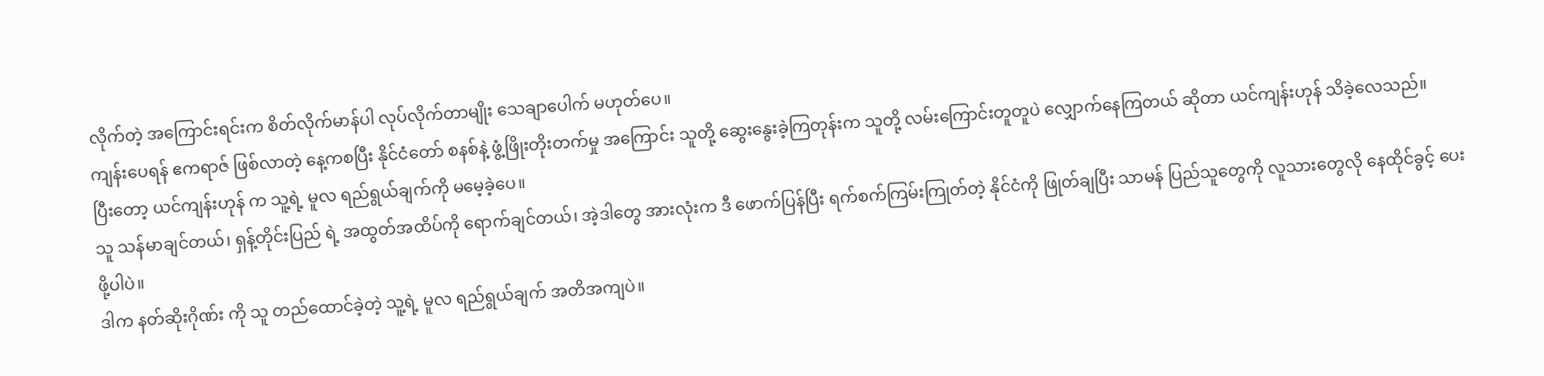လိုက်တဲ့ အကြောင်းရင်းက စိတ်လိုက်မာန်ပါ လုပ်လိုက်တာမျိုး သေချာပေါက် မဟုတ်ပေ။
ကျန်းပေရန် ဧကရာဇ် ဖြစ်လာတဲ့ နေ့ကစပြီး နိုင်ငံတော် စနစ်နဲ့ ဖွံ့ဖြိုးတိုးတက်မှု အကြောင်း သူတို့ ဆွေးနွေးခဲ့ကြတုန်းက သူတို့ လမ်းကြောင်းတူတူပဲ လျှောက်နေကြတယ် ဆိုတာ ယင်ကျန်းဟုန် သိခဲ့လေသည်။
ပြီးတော့ ယင်ကျန်းဟုန် က သူ့ရဲ့ မူလ ရည်ရွယ်ချက်ကို မမေ့ခဲ့ပေ။
သူ သန်မာချင်တယ်၊ ရှန့်တိုင်းပြည် ရဲ့ အထွတ်အထိပ်ကို ရောက်ချင်တယ်၊ အဲ့ဒါတွေ အားလုံးက ဒီ ဖောက်ပြန်ပြီး ရက်စက်ကြမ်းကြုတ်တဲ့ နိုင်ငံကို ဖြုတ်ချပြီး သာမန် ပြည်သူတွေကို လူသားတွေလို နေထိုင်ခွင့် ပေးဖို့ပါပဲ။
ဒါက နတ်ဆိုးဂိုဏ်း ကို သူ တည်ထောင်ခဲ့တဲ့ သူ့ရဲ့ မူလ ရည်ရွယ်ချက် အတိအကျပဲ။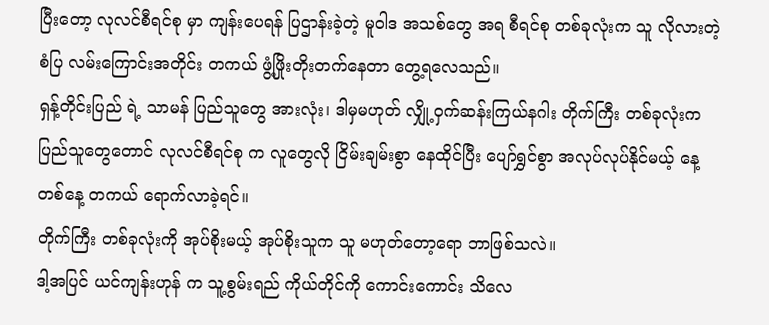ပြီးတော့ လုလင်စီရင်စု မှာ ကျန်းပေရန် ပြဌာန်းခဲ့တဲ့ မူဝါဒ အသစ်တွေ အရ စီရင်စု တစ်ခုလုံးက သူ လိုလားတဲ့ စံပြ လမ်းကြောင်းအတိုင်း တကယ် ဖွံ့ဖြိုးတိုးတက်နေတာ တွေ့ရလေသည်။
ရှန့်တိုင်းပြည် ရဲ့ သာမန် ပြည်သူတွေ အားလုံး၊ ဒါမှမဟုတ် လျှို့ဝှက်ဆန်းကြယ်နဂါး တိုက်ကြီး တစ်ခုလုံးက ပြည်သူတွေတောင် လုလင်စီရင်စု က လူတွေလို ငြိမ်းချမ်းစွာ နေထိုင်ပြီး ပျော်ရွှင်စွာ အလုပ်လုပ်နိုင်မယ့် နေ့တစ်နေ့ တကယ် ရောက်လာခဲ့ရင်။
တိုက်ကြီး တစ်ခုလုံးကို အုပ်စိုးမယ့် အုပ်စိုးသူက သူ မဟုတ်တော့ရော ဘာဖြစ်သလဲ။
ဒါ့အပြင် ယင်ကျန်းဟုန် က သူ့စွမ်းရည် ကိုယ်တိုင်ကို ကောင်းကောင်း သိလေ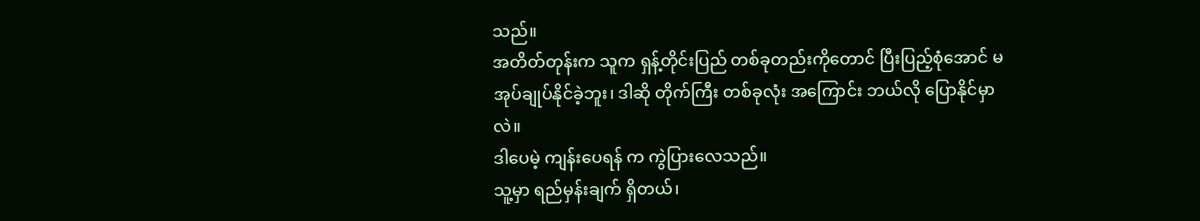သည်။
အတိတ်တုန်းက သူက ရှန့်တိုင်းပြည် တစ်ခုတည်းကိုတောင် ပြီးပြည့်စုံအောင် မအုပ်ချုပ်နိုင်ခဲ့ဘူး၊ ဒါဆို တိုက်ကြီး တစ်ခုလုံး အကြောင်း ဘယ်လို ပြောနိုင်မှာလဲ။
ဒါပေမဲ့ ကျန်းပေရန် က ကွဲပြားလေသည်။
သူ့မှာ ရည်မှန်းချက် ရှိတယ်၊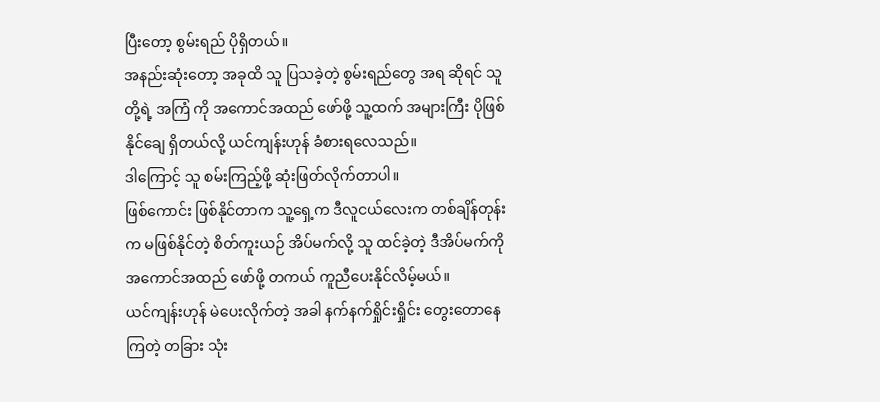ပြီးတော့ စွမ်းရည် ပိုရှိတယ်။
အနည်းဆုံးတော့ အခုထိ သူ ပြသခဲ့တဲ့ စွမ်းရည်တွေ အရ ဆိုရင် သူတို့ရဲ့ အကြံ ကို အကောင်အထည် ဖော်ဖို့ သူ့ထက် အများကြီး ပိုဖြစ်နိုင်ချေ ရှိတယ်လို့ ယင်ကျန်းဟုန် ခံစားရလေသည်။
ဒါကြောင့် သူ စမ်းကြည့်ဖို့ ဆုံးဖြတ်လိုက်တာပါ။
ဖြစ်ကောင်း ဖြစ်နိုင်တာက သူ့ရှေ့က ဒီလူငယ်လေးက တစ်ချိန်တုန်းက မဖြစ်နိုင်တဲ့ စိတ်ကူးယဉ် အိပ်မက်လို့ သူ ထင်ခဲ့တဲ့ ဒီအိပ်မက်ကို အကောင်အထည် ဖော်ဖို့ တကယ် ကူညီပေးနိုင်လိမ့်မယ်။
ယင်ကျန်းဟုန် မဲပေးလိုက်တဲ့ အခါ နက်နက်ရှိုင်းရှိုင်း တွေးတောနေကြတဲ့ တခြား သုံး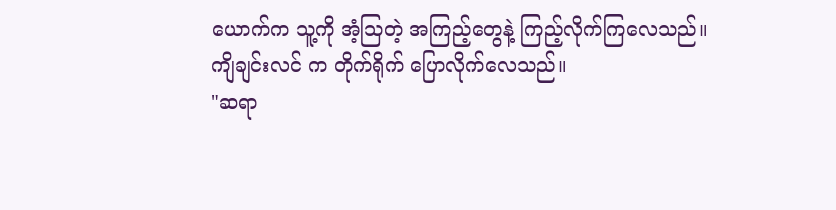ယောက်က သူ့ကို အံ့သြတဲ့ အကြည့်တွေနဲ့ ကြည့်လိုက်ကြလေသည်။
ကျိချင်းလင် က တိုက်ရိုက် ပြောလိုက်လေသည်။
"ဆရာ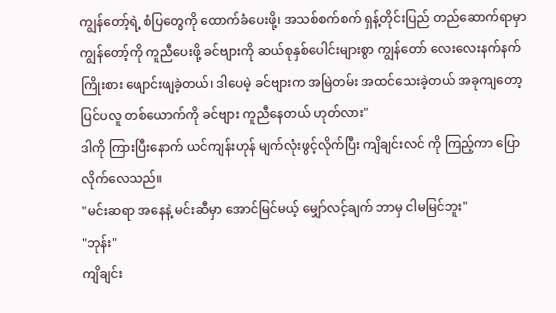ကျွန်တော့်ရဲ့ စံပြတွေကို ထောက်ခံပေးဖို့၊ အသစ်စက်စက် ရှန့်တိုင်းပြည် တည်ဆောက်ရာမှာ ကျွန်တော့်ကို ကူညီပေးဖို့ ခင်ဗျားကို ဆယ်စုနှစ်ပေါင်းများစွာ ကျွန်တော် လေးလေးနက်နက် ကြိုးစား ဖျောင်းဖျခဲ့တယ်၊ ဒါပေမဲ့ ခင်ဗျားက အမြဲတမ်း အထင်သေးခဲ့တယ် အခုကျတော့ ပြင်ပလူ တစ်ယောက်ကို ခင်ဗျား ကူညီနေတယ် ဟုတ်လား"
ဒါကို ကြားပြီးနောက် ယင်ကျန်းဟုန် မျက်လုံးဖွင့်လိုက်ပြီး ကျိချင်းလင် ကို ကြည့်ကာ ပြောလိုက်လေသည်။
"မင်းဆရာ အနေနဲ့ မင်းဆီမှာ အောင်မြင်မယ့် မျှော်လင့်ချက် ဘာမှ ငါမမြင်ဘူး"
"ဘုန်း"
ကျိချင်း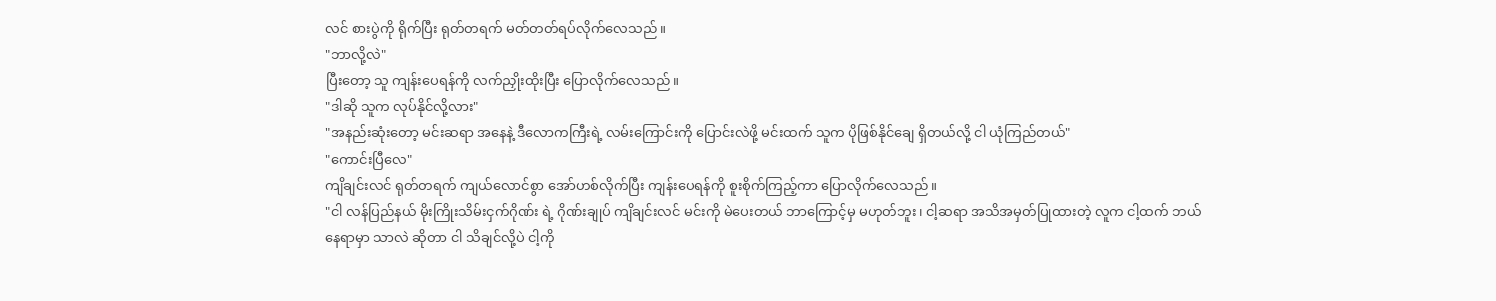လင် စားပွဲကို ရိုက်ပြီး ရုတ်တရက် မတ်တတ်ရပ်လိုက်လေသည်။
"ဘာလို့လဲ"
ပြီးတော့ သူ ကျန်းပေရန်ကို လက်ညှိုးထိုးပြီး ပြောလိုက်လေသည်။
"ဒါဆို သူက လုပ်နိုင်လို့လား"
"အနည်းဆုံးတော့ မင်းဆရာ အနေနဲ့ ဒီလောကကြီးရဲ့ လမ်းကြောင်းကို ပြောင်းလဲဖို့ မင်းထက် သူက ပိုဖြစ်နိုင်ချေ ရှိတယ်လို့ ငါ ယုံကြည်တယ်"
"ကောင်းပြီလေ"
ကျိချင်းလင် ရုတ်တရက် ကျယ်လောင်စွာ အော်ဟစ်လိုက်ပြီး ကျန်းပေရန်ကို စူးစိုက်ကြည့်ကာ ပြောလိုက်လေသည်။
"ငါ လန်ပြည်နယ် မိုးကြိုးသိမ်းငှက်ဂိုဏ်း ရဲ့ ဂိုဏ်းချုပ် ကျိချင်းလင် မင်းကို မဲပေးတယ် ဘာကြောင့်မှ မဟုတ်ဘူး၊ ငါ့ဆရာ အသိအမှတ်ပြုထားတဲ့ လူက ငါ့ထက် ဘယ်နေရာမှာ သာလဲ ဆိုတာ ငါ သိချင်လို့ပဲ ငါ့ကို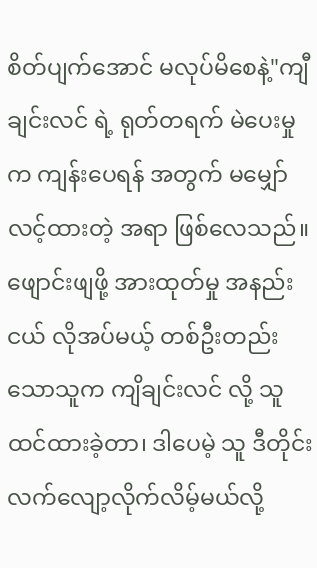စိတ်ပျက်အောင် မလုပ်မိစေနဲ့"ကျီချင်းလင် ရဲ့ ရုတ်တရက် မဲပေးမှုက ကျန်းပေရန် အတွက် မမျှော်လင့်ထားတဲ့ အရာ ဖြစ်လေသည်။
ဖျောင်းဖျဖို့ အားထုတ်မှု အနည်းငယ် လိုအပ်မယ့် တစ်ဦးတည်းသောသူက ကျိချင်းလင် လို့ သူ ထင်ထားခဲ့တာ၊ ဒါပေမဲ့ သူ ဒီတိုင်း လက်လျော့လိုက်လိမ့်မယ်လို့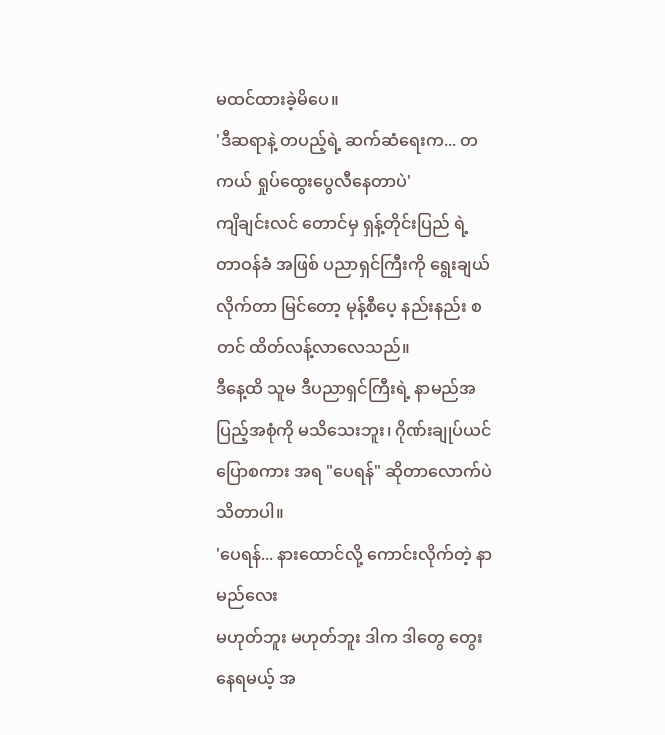မထင်ထားခဲ့မိပေ။
'ဒီဆရာနဲ့ တပည့်ရဲ့ ဆက်ဆံရေးက... တကယ် ရှုပ်ထွေးပွေလီနေတာပဲ'
ကျိချင်းလင် တောင်မှ ရှန့်တိုင်းပြည် ရဲ့ တာဝန်ခံ အဖြစ် ပညာရှင်ကြီးကို ရွေးချယ်လိုက်တာ မြင်တော့ မုန့်စီပေ့ နည်းနည်း စတင် ထိတ်လန့်လာလေသည်။
ဒီနေ့ထိ သူမ ဒီပညာရှင်ကြီးရဲ့ နာမည်အပြည့်အစုံကို မသိသေးဘူး၊ ဂိုဏ်းချုပ်ယင် ပြောစကား အရ "ပေရန်" ဆိုတာလောက်ပဲ သိတာပါ။
'ပေရန်... နားထောင်လို့ ကောင်းလိုက်တဲ့ နာမည်လေး
မဟုတ်ဘူး မဟုတ်ဘူး ဒါက ဒါတွေ တွေးနေရမယ့် အ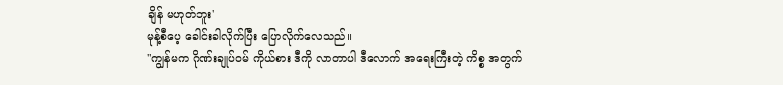ချိန် မဟုတ်ဘူး'
မုန့်စီပေ့ ခေါင်းခါလိုက်ပြီး ပြောလိုက်လေသည်။
"ကျွန်မက ဂိုဏ်းချုပ်ဝမ် ကိုယ်စား ဒီကို လာတာပါ ဒီလောက် အရေးကြီးတဲ့ ကိစ္စ အတွက်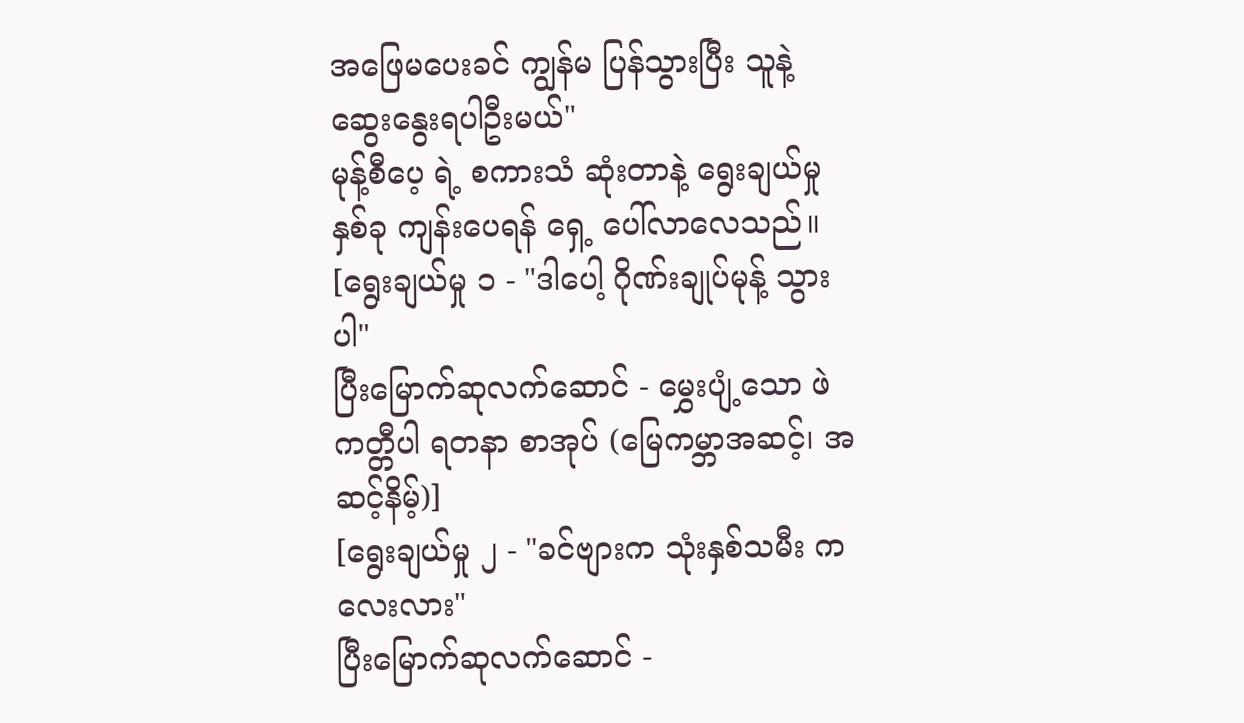အဖြေမပေးခင် ကျွန်မ ပြန်သွားပြီး သူနဲ့ ဆွေးနွေးရပါဦးမယ်"
မုန့်စီပေ့ ရဲ့ စကားသံ ဆုံးတာနဲ့ ရွေးချယ်မှု နှစ်ခု ကျန်းပေရန် ရှေ့ ပေါ်လာလေသည်။
[ရွေးချယ်မှု ၁ - "ဒါပေါ့ ဂိုဏ်းချုပ်မုန့် သွားပါ"
ပြီးမြောက်ဆုလက်ဆောင် - မွှေးပျံ့သော ဖဲကတ္တီပါ ရတနာ စာအုပ် (မြေကမ္ဘာအဆင့်၊ အဆင့်နိမ့်)]
[ရွေးချယ်မှု ၂ - "ခင်ဗျားက သုံးနှစ်သမီး ကလေးလား"
ပြီးမြောက်ဆုလက်ဆောင် -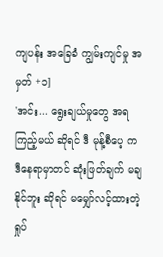ကျပန်း အခြေခံ ကျွမ်းကျင်မှု အမှတ် +၁]
'အင်း... ရွေးချယ်မှုတွေ အရ ကြည့်မယ် ဆိုရင် ဒီ မုန့်စီပေ့ က ဒီနေရာမှာတင် ဆုံးဖြတ်ချက် မချနိုင်ဘူး ဆိုရင် မမျှော်လင့်ထားတဲ့ ရှုပ်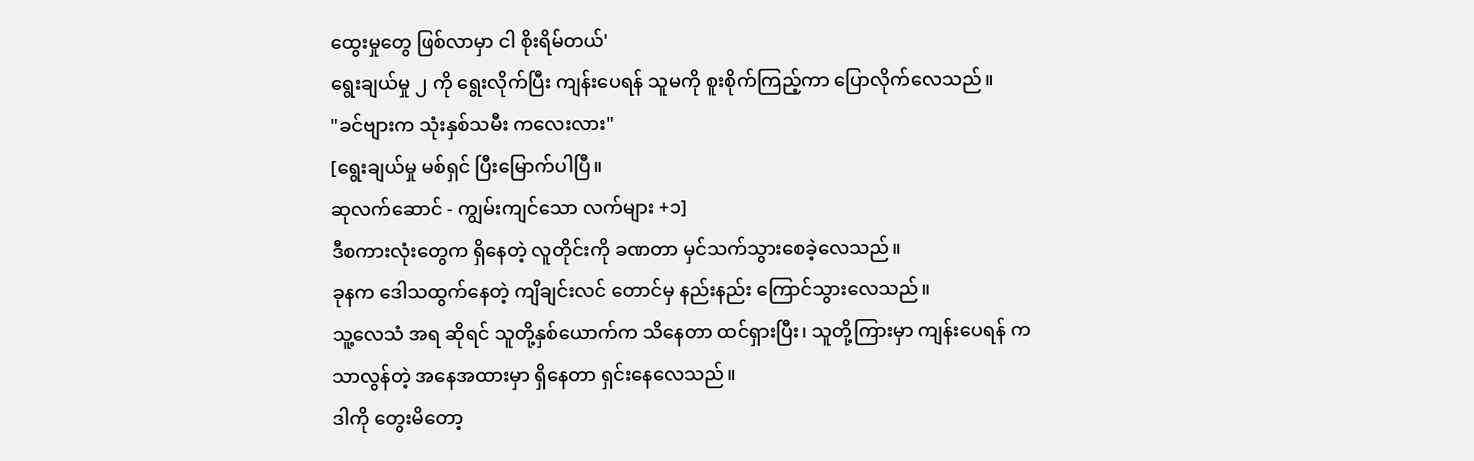ထွေးမှုတွေ ဖြစ်လာမှာ ငါ စိုးရိမ်တယ်'
ရွေးချယ်မှု ၂ ကို ရွေးလိုက်ပြီး ကျန်းပေရန် သူမကို စူးစိုက်ကြည့်ကာ ပြောလိုက်လေသည်။
"ခင်ဗျားက သုံးနှစ်သမီး ကလေးလား"
[ရွေးချယ်မှု မစ်ရှင် ပြီးမြောက်ပါပြီ။
ဆုလက်ဆောင် - ကျွမ်းကျင်သော လက်များ +၁]
ဒီစကားလုံးတွေက ရှိနေတဲ့ လူတိုင်းကို ခဏတာ မှင်သက်သွားစေခဲ့လေသည်။
ခုနက ဒေါသထွက်နေတဲ့ ကျိချင်းလင် တောင်မှ နည်းနည်း ကြောင်သွားလေသည်။
သူ့လေသံ အရ ဆိုရင် သူတို့နှစ်ယောက်က သိနေတာ ထင်ရှားပြီး၊ သူတို့ကြားမှာ ကျန်းပေရန် က သာလွန်တဲ့ အနေအထားမှာ ရှိနေတာ ရှင်းနေလေသည်။
ဒါကို တွေးမိတော့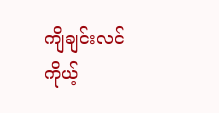ကျိချင်းလင် ကိုယ့်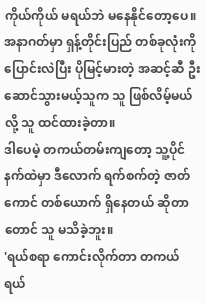ကိုယ်ကိုယ် မရယ်ဘဲ မနေနိုင်တော့ပေ။
အနာဂတ်မှာ ရှန့်တိုင်းပြည် တစ်ခုလုံးကို ပြောင်းလဲပြီး ပိုမြင့်မားတဲ့ အဆင့်ဆီ ဦးဆောင်သွားမယ့်သူက သူ ဖြစ်လိမ့်မယ်လို့ သူ ထင်ထားခဲ့တာ။
ဒါပေမဲ့ တကယ်တမ်းကျတော့ သူ့ပိုင်နက်ထဲမှာ ဒီလောက် ရက်စက်တဲ့ ဇာတ်ကောင် တစ်ယောက် ရှိနေတယ် ဆိုတာတောင် သူ မသိခဲ့ဘူး။
'ရယ်စရာ ကောင်းလိုက်တာ တကယ် ရယ်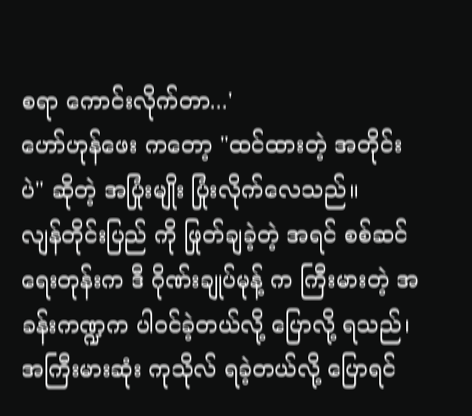စရာ ကောင်းလိုက်တာ...'
ဟော်ဟုန်ဖေး ကတော့ "ထင်ထားတဲ့ အတိုင်းပဲ" ဆိုတဲ့ အပြုံးမျိုး ပြုံးလိုက်လေသည်။
လျန်တိုင်းပြည် ကို ဖြုတ်ချခဲ့တဲ့ အရင် စစ်ဆင်ရေးတုန်းက ဒီ ဂိုဏ်းချုပ်မုန့် က ကြီးမားတဲ့ အခန်းကဏ္ဍက ပါဝင်ခဲ့တယ်လို့ ပြောလို့ ရသည်၊ အကြီးမားဆုံး ကုသိုလ် ရခဲ့တယ်လို့ ပြောရင်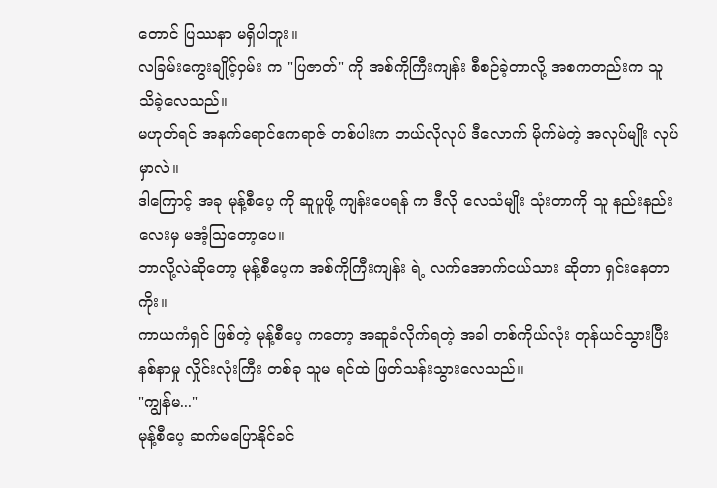တောင် ပြဿနာ မရှိပါဘူး။
လခြမ်းကွေးချိုင့်ဝှမ်း က "ပြဇာတ်" ကို အစ်ကိုကြီးကျန်း စီစဉ်ခဲ့တာလို့ အစကတည်းက သူ သိခဲ့လေသည်။
မဟုတ်ရင် အနက်ရောင်ဧကရာဇ် တစ်ပါးက ဘယ်လိုလုပ် ဒီလောက် မိုက်မဲတဲ့ အလုပ်မျိုး လုပ်မှာလဲ။
ဒါကြောင့် အခု မုန့်စီပေ့ ကို ဆူပူဖို့ ကျန်းပေရန် က ဒီလို လေသံမျိုး သုံးတာကို သူ နည်းနည်းလေးမှ မအံ့သြတော့ပေ။
ဘာလို့လဲဆိုတော့ မုန့်စီပေ့က အစ်ကိုကြီးကျန်း ရဲ့ လက်အောက်ငယ်သား ဆိုတာ ရှင်းနေတာကိုး။
ကာယကံရှင် ဖြစ်တဲ့ မုန့်စီပေ့ ကတော့ အဆူခံလိုက်ရတဲ့ အခါ တစ်ကိုယ်လုံး တုန်ယင်သွားပြီး နစ်နာမှု လှိုင်းလုံးကြီး တစ်ခု သူမ ရင်ထဲ ဖြတ်သန်းသွားလေသည်။
"ကျွန်မ..."
မုန့်စီပေ့ ဆက်မပြောနိုင်ခင်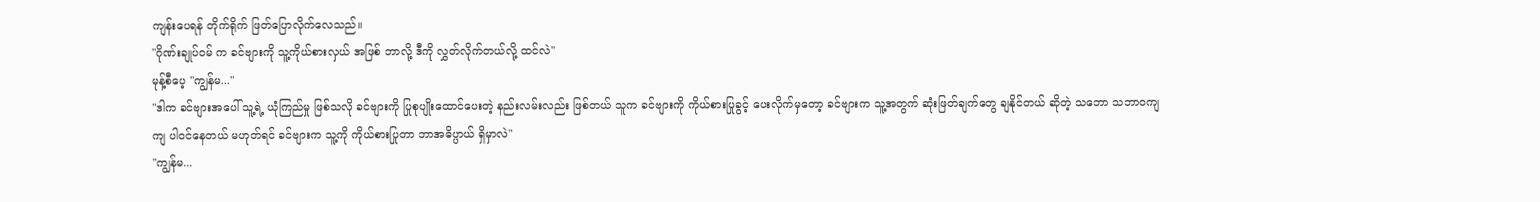ကျန်းပေရန် တိုက်ရိုက် ဖြတ်ပြောလိုက်လေသည်။
"ဂိုဏ်းချုပ်ဝမ် က ခင်ဗျားကို သူ့ကိုယ်စားလှယ် အဖြစ် ဘာလို့ ဒီကို လွှတ်လိုက်တယ်လို့ ထင်လဲ"
မုန့်စီပေ့ "ကျွန်မ..."
"ဒါက ခင်ဗျားအပေါ် သူ့ရဲ့ ယုံကြည်မှု ဖြစ်သလို ခင်ဗျားကို ပြုစုပျိုးထောင်ပေးတဲ့ နည်းလမ်းလည်း ဖြစ်တယ် သူက ခင်ဗျားကို ကိုယ်စားပြုခွင့် ပေးလိုက်မှတော့ ခင်ဗျားက သူ့အတွက် ဆုံးဖြတ်ချက်တွေ ချနိုင်တယ် ဆိုတဲ့ သဘော သဘာဝကျကျ ပါဝင်နေတယ် မဟုတ်ရင် ခင်ဗျားက သူ့ကို ကိုယ်စားပြုတာ ဘာအဓိပ္ပာယ် ရှိမှာလဲ"
"ကျွန်မ...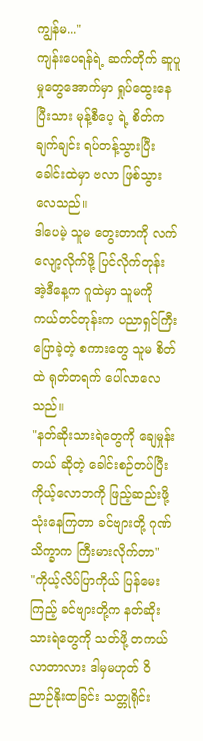ကျွန်မ..."
ကျန်းပေရန်ရဲ့ ဆက်တိုက် ဆူပူမှုတွေအောက်မှာ ရှုပ်ထွေးနေပြီးသား မုန့်စီပေ့ ရဲ့ စိတ်က ချက်ချင်း ရပ်တန့်သွားပြီး ခေါင်းထဲမှာ ဗလာ ဖြစ်သွားလေသည်။
ဒါပေမဲ့ သူမ တွေးတာကို လက်လျော့လိုက်ဖို့ ပြင်လိုက်တုန်း အဲ့ဒီနေ့က ဂူထဲမှာ သူမကို ကယ်တင်တုန်းက ပညာရှင်ကြီး ပြောခဲ့တဲ့ စကားတွေ သူမ စိတ်ထဲ ရုတ်တရက် ပေါ်လာလေသည်။
"နတ်ဆိုးသားရဲတွေကို ချေမှုန်းတယ် ဆိုတဲ့ ခေါင်းစဉ်တပ်ပြီး ကိုယ့်လောဘကို ဖြည့်ဆည်းဖို့ သုံးနေကြတာ ခင်ဗျားတို့ ဂုဏ်သိက္ခာက ကြီးမားလိုက်တာ"
"ကိုယ့်လိပ်ပြာကိုယ် ပြန်မေးကြည့် ခင်ဗျားတို့က နတ်ဆိုးသားရဲတွေကို သတ်ဖို့ တကယ် လာတာလား ဒါမှမဟုတ် ဝိညာဉ်နိုးထခြင်း သတ္တုရိုင်း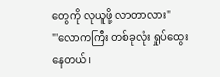တွေကို လုယူဖို့ လာတာလား"
"'လောကကြီး တစ်ခုလုံး ရှုပ်ထွေးနေတယ်၊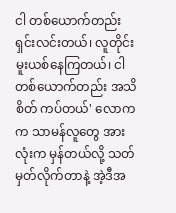ငါ တစ်ယောက်တည်း ရှင်းလင်းတယ်၊ လူတိုင်း မူးယစ်နေကြတယ်၊ ငါ တစ်ယောက်တည်း အသိစိတ် ကပ်တယ်' လောကက သာမန်လူတွေ အားလုံးက မှန်တယ်လို့ သတ်မှတ်လိုက်တာနဲ့ အဲ့ဒီအ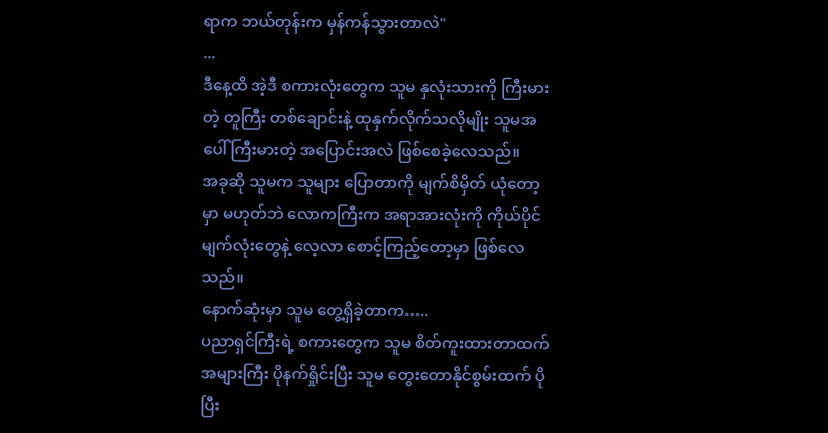ရာက ဘယ်တုန်းက မှန်ကန်သွားတာလဲ"
...
ဒီနေ့ထိ အဲ့ဒီ စကားလုံးတွေက သူမ နှလုံးသားကို ကြီးမားတဲ့ တူကြီး တစ်ချောင်းနဲ့ ထုနှက်လိုက်သလိုမျိုး သူမအပေါ် ကြီးမားတဲ့ အပြောင်းအလဲ ဖြစ်စေခဲ့လေသည်။
အခုဆို သူမက သူများ ပြောတာကို မျက်စိမှိတ် ယုံတော့မှာ မဟုတ်ဘဲ လောကကြီးက အရာအားလုံးကို ကိုယ်ပိုင် မျက်လုံးတွေနဲ့ လေ့လာ စောင့်ကြည့်တော့မှာ ဖြစ်လေသည်။
နောက်ဆုံးမှာ သူမ တွေ့ရှိခဲ့တာက…..
ပညာရှင်ကြီးရဲ့ စကားတွေက သူမ စိတ်ကူးထားတာထက် အများကြီး ပိုနက်ရှိုင်းပြီး သူမ တွေးတောနိုင်စွမ်းထက် ပိုပြီး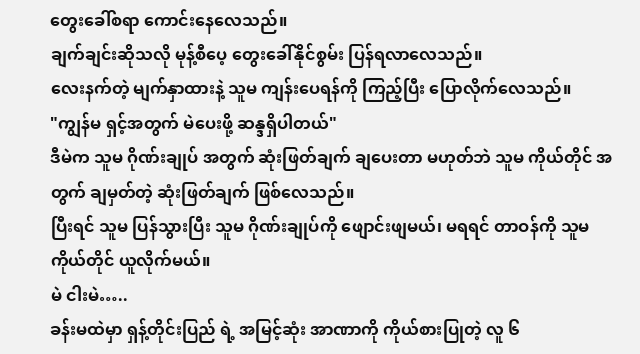တွေးခေါ်စရာ ကောင်းနေလေသည်။
ချက်ချင်းဆိုသလို မုန့်စီပေ့ တွေးခေါ်နိုင်စွမ်း ပြန်ရလာလေသည်။
လေးနက်တဲ့ မျက်နှာထားနဲ့ သူမ ကျန်းပေရန်ကို ကြည့်ပြီး ပြောလိုက်လေသည်။
"ကျွန်မ ရှင့်အတွက် မဲပေးဖို့ ဆန္ဒရှိပါတယ်"
ဒီမဲက သူမ ဂိုဏ်းချုပ် အတွက် ဆုံးဖြတ်ချက် ချပေးတာ မဟုတ်ဘဲ သူမ ကိုယ်တိုင် အတွက် ချမှတ်တဲ့ ဆုံးဖြတ်ချက် ဖြစ်လေသည်။
ပြီးရင် သူမ ပြန်သွားပြီး သူမ ဂိုဏ်းချုပ်ကို ဖျောင်းဖျမယ်၊ မရရင် တာဝန်ကို သူမ ကိုယ်တိုင် ယူလိုက်မယ်။
မဲ ငါးမဲ…..
ခန်းမထဲမှာ ရှန့်တိုင်းပြည် ရဲ့ အမြင့်ဆုံး အာဏာကို ကိုယ်စားပြုတဲ့ လူ ၆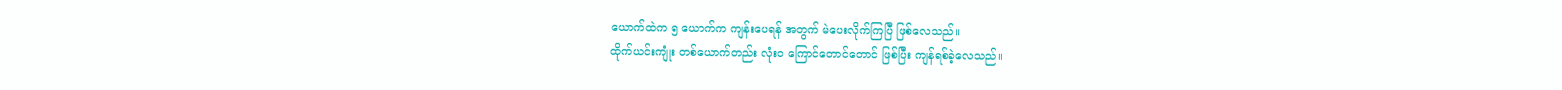ယောက်ထဲက ၅ ယောက်က ကျန်းပေရန် အတွက် မဲပေးလိုက်ကြပြီ ဖြစ်လေသည်။
ထိုက်ယင်းကျုံး တစ်ယောက်တည်း လုံးဝ ကြောင်တောင်တောင် ဖြစ်ပြီး ကျန်ရစ်ခဲ့လေသည်။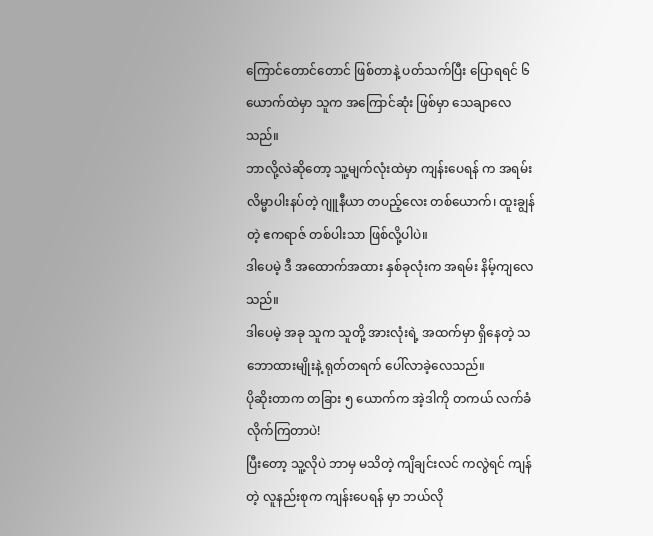ကြောင်တောင်တောင် ဖြစ်တာနဲ့ ပတ်သက်ပြီး ပြောရရင် ၆ ယောက်ထဲမှာ သူက အကြောင်ဆုံး ဖြစ်မှာ သေချာလေသည်။
ဘာလို့လဲဆိုတော့ သူ့မျက်လုံးထဲမှာ ကျန်းပေရန် က အရမ်း လိမ္မာပါးနပ်တဲ့ ဂျူနီယာ တပည့်လေး တစ်ယောက်၊ ထူးချွန်တဲ့ ဧကရာဇ် တစ်ပါးသာ ဖြစ်လို့ပါပဲ။
ဒါပေမဲ့ ဒီ အထောက်အထား နှစ်ခုလုံးက အရမ်း နိမ့်ကျလေသည်။
ဒါပေမဲ့ အခု သူက သူတို့ အားလုံးရဲ့ အထက်မှာ ရှိနေတဲ့ သဘောထားမျိုးနဲ့ ရုတ်တရက် ပေါ်လာခဲ့လေသည်။
ပိုဆိုးတာက တခြား ၅ ယောက်က အဲ့ဒါကို တကယ် လက်ခံလိုက်ကြတာပဲ!
ပြီးတော့ သူ့လိုပဲ ဘာမှ မသိတဲ့ ကျိချင်းလင် ကလွဲရင် ကျန်တဲ့ လူနည်းစုက ကျန်းပေရန် မှာ ဘယ်လို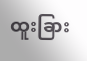ထူးခြား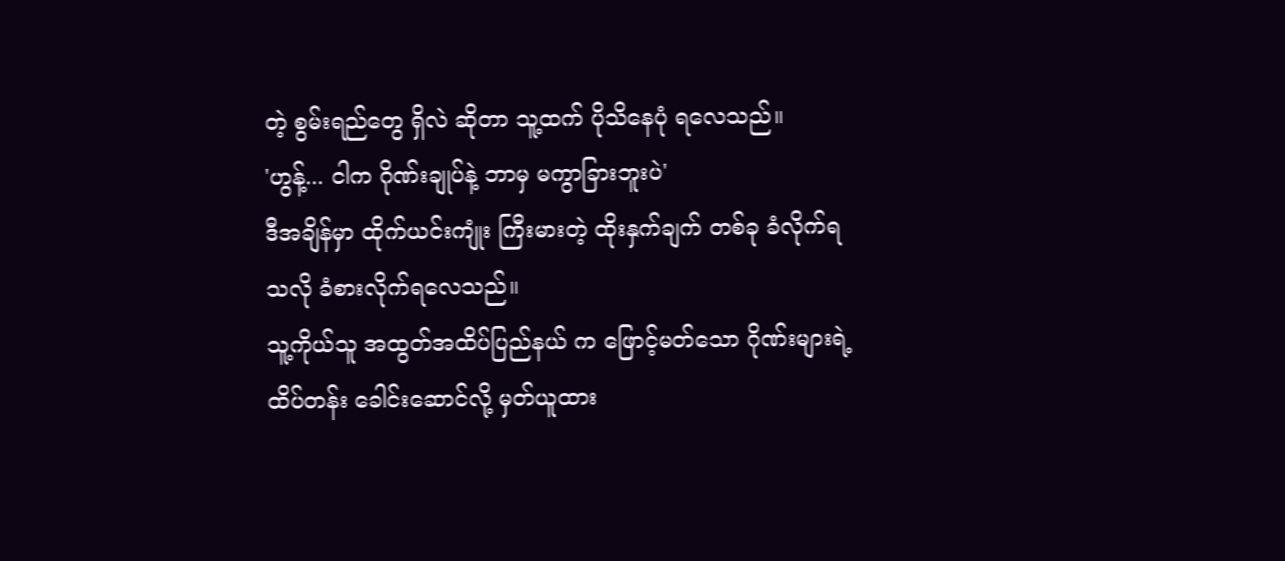တဲ့ စွမ်းရည်တွေ ရှိလဲ ဆိုတာ သူ့ထက် ပိုသိနေပုံ ရလေသည်။
'ဟွန့်... ငါက ဂိုဏ်းချုပ်နဲ့ ဘာမှ မကွာခြားဘူးပဲ'
ဒီအချိန်မှာ ထိုက်ယင်းကျုံး ကြီးမားတဲ့ ထိုးနှက်ချက် တစ်ခု ခံလိုက်ရသလို ခံစားလိုက်ရလေသည်။
သူ့ကိုယ်သူ အထွတ်အထိပ်ပြည်နယ် က ဖြောင့်မတ်သော ဂိုဏ်းများရဲ့ ထိပ်တန်း ခေါင်းဆောင်လို့ မှတ်ယူထား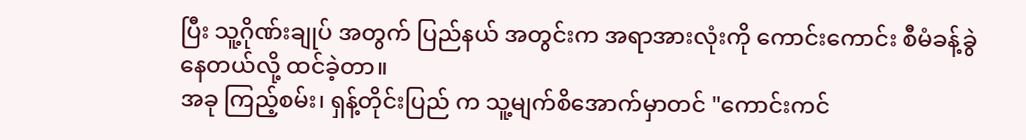ပြီး သူ့ဂိုဏ်းချုပ် အတွက် ပြည်နယ် အတွင်းက အရာအားလုံးကို ကောင်းကောင်း စီမံခန့်ခွဲနေတယ်လို့ ထင်ခဲ့တာ။
အခု ကြည့်စမ်း၊ ရှန့်တိုင်းပြည် က သူ့မျက်စိအောက်မှာတင် "ကောင်းကင်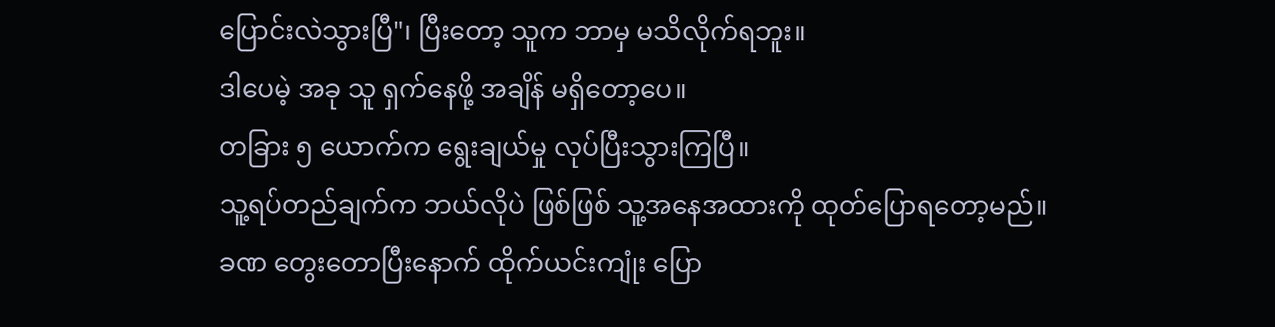ပြောင်းလဲသွားပြီ"၊ ပြီးတော့ သူက ဘာမှ မသိလိုက်ရဘူး။
ဒါပေမဲ့ အခု သူ ရှက်နေဖို့ အချိန် မရှိတော့ပေ။
တခြား ၅ ယောက်က ရွေးချယ်မှု လုပ်ပြီးသွားကြပြီ။
သူ့ရပ်တည်ချက်က ဘယ်လိုပဲ ဖြစ်ဖြစ် သူ့အနေအထားကို ထုတ်ပြောရတော့မည်။
ခဏ တွေးတောပြီးနောက် ထိုက်ယင်းကျုံး ပြော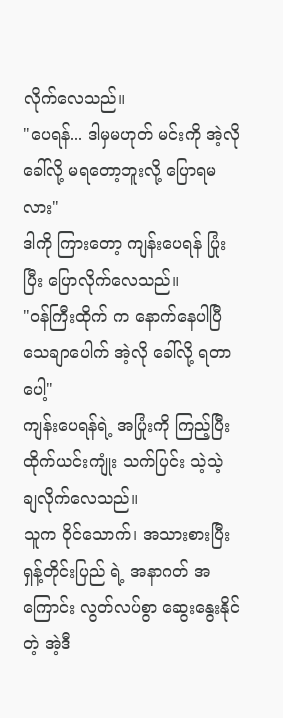လိုက်လေသည်။
"ပေရန်... ဒါမှမဟုတ် မင်းကို အဲ့လို ခေါ်လို့ မရတော့ဘူးလို့ ပြောရမလား"
ဒါကို ကြားတော့ ကျန်းပေရန် ပြုံးပြီး ပြောလိုက်လေသည်။
"ဝန်ကြီးထိုက် က နောက်နေပါပြီ သေချာပေါက် အဲ့လို ခေါ်လို့ ရတာပေါ့"
ကျန်းပေရန်ရဲ့ အပြုံးကို ကြည့်ပြီး ထိုက်ယင်းကျုံး သက်ပြင်း သဲ့သဲ့ ချလိုက်လေသည်။
သူက ဝိုင်သောက်၊ အသားစားပြီး ရှန့်တိုင်းပြည် ရဲ့ အနာဂတ် အကြောင်း လွတ်လပ်စွာ ဆွေးနွေးနိုင်တဲ့ အဲ့ဒီ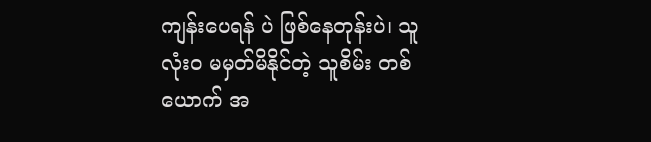ကျန်းပေရန် ပဲ ဖြစ်နေတုန်းပဲ၊ သူ လုံးဝ မမှတ်မိနိုင်တဲ့ သူစိမ်း တစ်ယောက် အ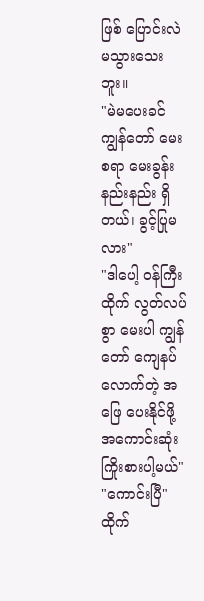ဖြစ် ပြောင်းလဲမသွားသေးဘူး။
"မဲမပေးခင် ကျွန်တော် မေးစရာ မေးခွန်း နည်းနည်း ရှိတယ်၊ ခွင့်ပြုမလား"
"ဒါပေါ့ ဝန်ကြီးထိုက် လွတ်လပ်စွာ မေးပါ ကျွန်တော် ကျေနပ်လောက်တဲ့ အဖြေ ပေးနိုင်ဖို့ အကောင်းဆုံး ကြိုးစားပါ့မယ်"
"ကောင်းပြီ"
ထိုက်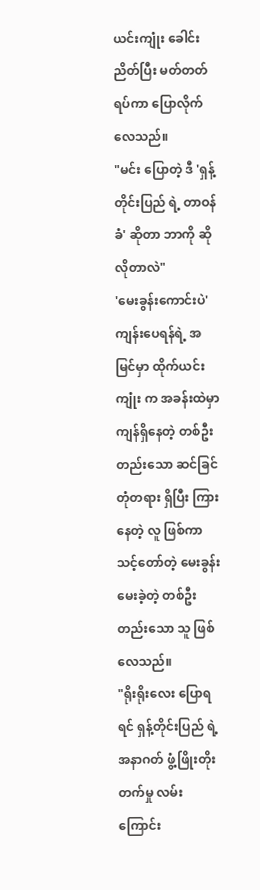ယင်းကျုံး ခေါင်းညိတ်ပြီး မတ်တတ်ရပ်ကာ ပြောလိုက်လေသည်။
"မင်း ပြောတဲ့ ဒီ 'ရှန့်တိုင်းပြည် ရဲ့ တာဝန်ခံ' ဆိုတာ ဘာကို ဆိုလိုတာလဲ"
'မေးခွန်းကောင်းပဲ'
ကျန်းပေရန်ရဲ့ အမြင်မှာ ထိုက်ယင်းကျုံး က အခန်းထဲမှာ ကျန်ရှိနေတဲ့ တစ်ဦးတည်းသော ဆင်ခြင်တုံတရား ရှိပြီး ကြားနေတဲ့ လူ ဖြစ်ကာ သင့်တော်တဲ့ မေးခွန်း မေးခဲ့တဲ့ တစ်ဦးတည်းသော သူ ဖြစ်လေသည်။
"ရိုးရိုးလေး ပြောရရင် ရှန့်တိုင်းပြည် ရဲ့ အနာဂတ် ဖွံ့ဖြိုးတိုးတက်မှု လမ်းကြောင်း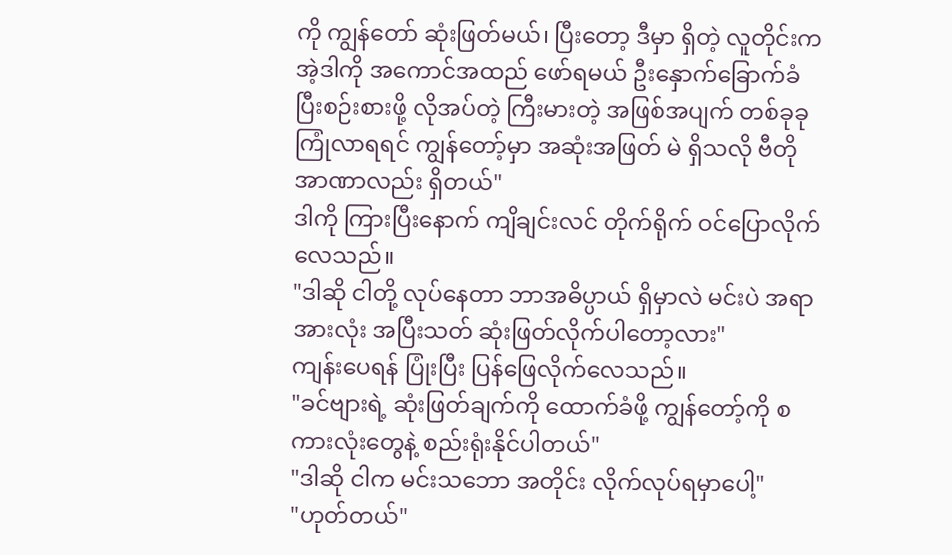ကို ကျွန်တော် ဆုံးဖြတ်မယ်၊ ပြီးတော့ ဒီမှာ ရှိတဲ့ လူတိုင်းက အဲ့ဒါကို အကောင်အထည် ဖော်ရမယ် ဦးနှောက်ခြောက်ခံပြီးစဉ်းစားဖို့ လိုအပ်တဲ့ ကြီးမားတဲ့ အဖြစ်အပျက် တစ်ခုခု ကြုံလာရရင် ကျွန်တော့်မှာ အဆုံးအဖြတ် မဲ ရှိသလို ဗီတိုအာဏာလည်း ရှိတယ်"
ဒါကို ကြားပြီးနောက် ကျိချင်းလင် တိုက်ရိုက် ဝင်ပြောလိုက်လေသည်။
"ဒါဆို ငါတို့ လုပ်နေတာ ဘာအဓိပ္ပာယ် ရှိမှာလဲ မင်းပဲ အရာအားလုံး အပြီးသတ် ဆုံးဖြတ်လိုက်ပါတော့လား"
ကျန်းပေရန် ပြုံးပြီး ပြန်ဖြေလိုက်လေသည်။
"ခင်ဗျားရဲ့ ဆုံးဖြတ်ချက်ကို ထောက်ခံဖို့ ကျွန်တော့်ကို စကားလုံးတွေနဲ့ စည်းရုံးနိုင်ပါတယ်"
"ဒါဆို ငါက မင်းသဘော အတိုင်း လိုက်လုပ်ရမှာပေါ့"
"ဟုတ်တယ်"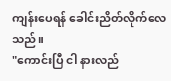ကျန်းပေရန် ခေါင်းညိတ်လိုက်လေသည်။
"ကောင်းပြီ ငါ နားလည်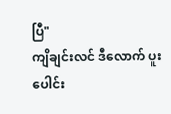ပြီ"
ကျိချင်းလင် ဒီလောက် ပူးပေါင်း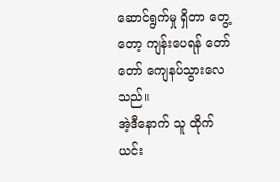ဆောင်ရွက်မှု ရှိတာ တွေ့တော့ ကျန်းပေရန် တော်တော် ကျေနပ်သွားလေသည်။
အဲ့ဒီနောက် သူ ထိုက်ယင်း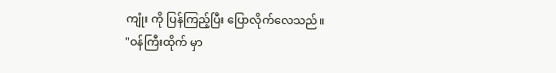ကျုံး ကို ပြန်ကြည့်ပြီး ပြောလိုက်လေသည်။
"ဝန်ကြီးထိုက် မှာ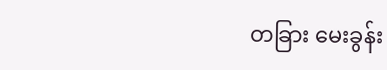တခြား မေးခွန်း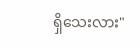ရှိသေးလား"